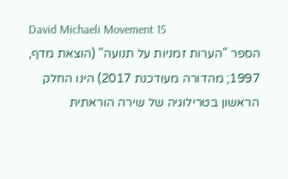David Michaeli Movement 15
הספר "הערות זמניות על תנועה" (הוצאת מדף, 1997; מהדורה מעודכנת 2017) הינו החלק הראשון בטרילוגיה של שירה הוראתית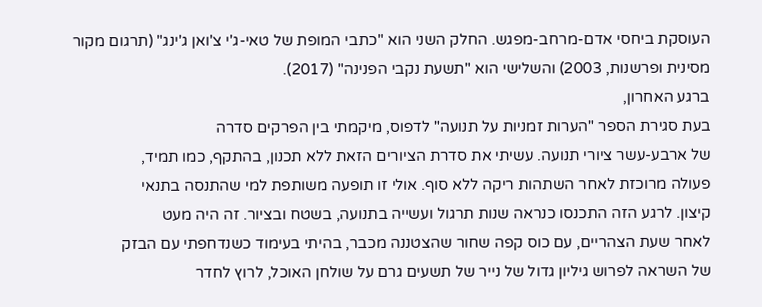העוסקת ביחסי אדם-מרחב-מפגש. החלק השני הוא "כתבי המופת של טאי-ג'י צ'ואן ג'ינג" (תרגום מקור מסינית ופרשנות, 2003) והשלישי הוא "תשעת נקבי הפנינה" (2017).
ברגע האחרון,
בעת סגירת הספר "הערות זמניות על תנועה" לדפוס, מיקמתי בין הפרקים סדרה
של ארבע-עשר ציורי תנועה. עשיתי את סדרת הציורים הזאת ללא תכנון, בהתקף, כמו תמיד,
פעולה מרוכזת לאחר השתהות ריקה ללא סוף. אולי זו תופעה משותפת למי שהתנסה בתנאי
קיצון. לרגע הזה התכנסו כנראה שנות תרגול ועשייה בתנועה, בשטח ובציור. זה היה מעט
לאחר שעת הצהריים, עם כוס קפה שחור שהצטננה מכבר, בהיתי בעימוד כשנדחפתי עם הבזק
של השראה לפרוש גיליון גדול של נייר של תשעים גרם על שולחן האוכל, לרוץ לחדר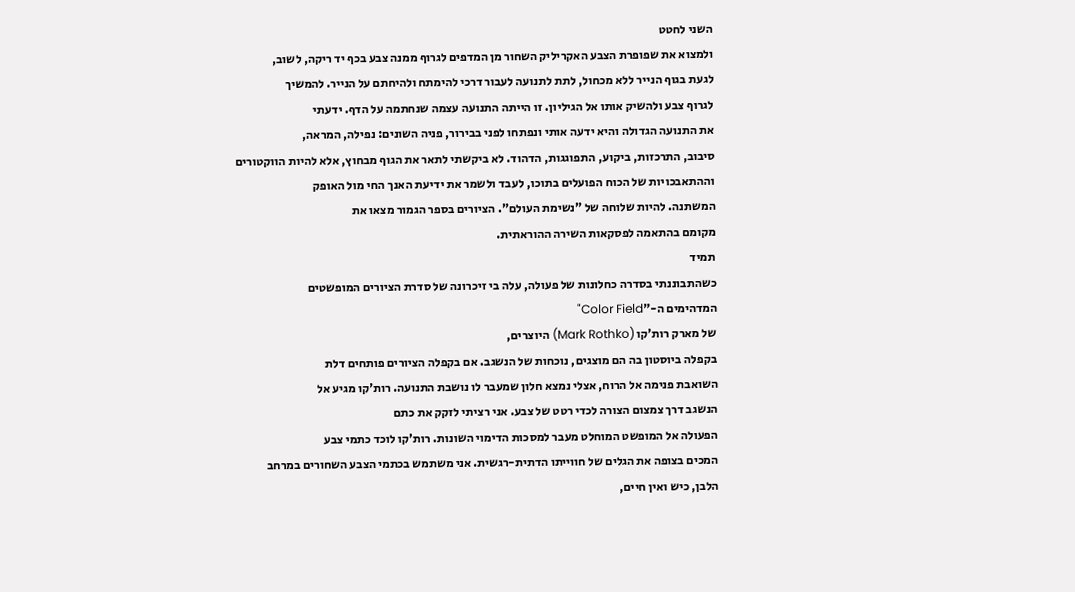השני לחטט
ולמצוא את שפופרת הצבע האקריליק השחור מן המדפים לגרוף ממנה צבע בכף יד ריקה, לשוב,
לגעת בגוף הנייר ללא מכחול, לתת לתנועה לעבור דרכי להימתח ולהיחתם על הנייר. להמשיך
לגרוף צבע ולהשיק אותו אל הגיליון. זו הייתה התנועה עצמה שנחתמה על הדף. ידעתי
את התנועה הגדולה והיא ידעה אותי ונפתחו לפני בבירור, פניה השונים: נפילה, המראה,
סיבוב, התרכזות, ביקוע, התפוגגות, הדהוד. לא ביקשתי לתאר את הגוף מבחוץ, אלא להיות הווקטורים
וההתאבכויות של הכוח הפועלים בתוכו, לעבד ולשמר את ידיעת האנך החי מול האופק
המשתנה. להיות שלוחה של "נשימת העולם". הציורים בספר הגמור מצאו את
מקומם בהתאמה לפסקאות השירה ההוראתית.
תמיד
כשהתבוננתי בסדרה כחלונות של פעולה, עלה בי זיכרונה של סדרת הציורים המופשטים
המדהימים ה-"Color Field"
של מארק רות'קו (Mark Rothko) היוצרים,
בקפלה ביוסטון בה הם מוצגים, נוכחות של הנשגב. אם בקפלה הציורים פותחים דלת
השואבת פנימה אל הרוח, אצלי נמצא חלון שמעבר לו נושבת התנועה. רות'קו מגיע אל
הנשגב דרך צמצום הצורה לכדי רטט של צבע. אני רציתי לזקק את כתם
הפעולה אל המופשט המוחלט מעבר למסכות הדימוי השונות. רות'קו לוכד כתמי צבע
המכים בצופה את הגלים של חווייתו הדתית-רגשית. אני משתמש בכתמי הצבע השחורים במרחב
הלבן, כיש ואין חיים,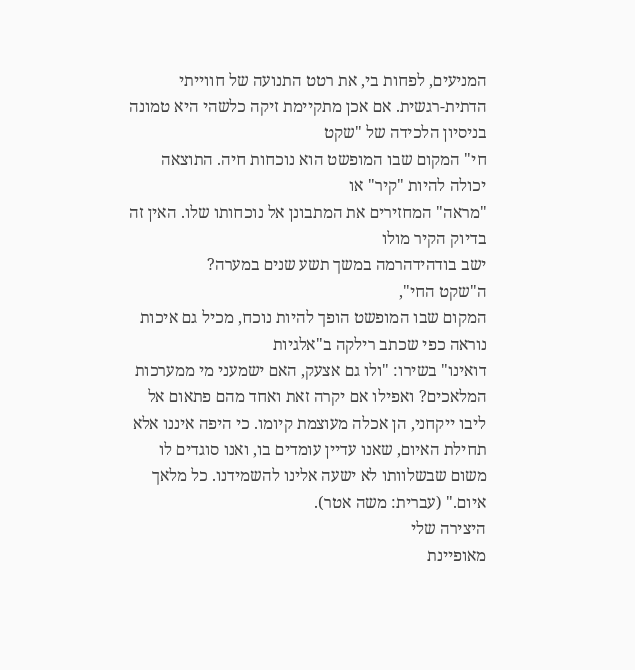המניעים, לפחות בי, את רטט התנועה של חווייתי
הדתית-רגשית. אם אכן מתקיימת זיקה כלשהי היא טמונה בניסיון הלכידה של "שקט
חי" המקום שבו המופשט הוא נוכחות חיה. התוצאה יכולה להיות "קיר" או
"מראה" המחזירים את המתבונן אל נוכחותו שלו. האין זה בדיוק הקיר מולו
ישב בודהידהרמה במשך תשע שנים במערה?
ה"שקט החי",
המקום שבו המופשט הופך להיות נוכח, מכיל גם איכות נוראה כפי שכתב רילקה ב"אלגיות
דואינו" בשירו: "ולו גם אצעק, האם ישמעני מי ממערכות המלאכים? ואפילו אם יקרה זאת ואחד מהם פתאום אל ליבו ייקחני, הן אכלה מעוצמת קיומו. כי היפה איננו אלא תחילת האיום, שאנו עדיין עומדים בו, ואנו סוגדים לו משום שבשלוותו לא ישעה אלינו להשמידנו. כל מלאך איום." (עברית: משה אטר).
היצירה שלי
מאופיינת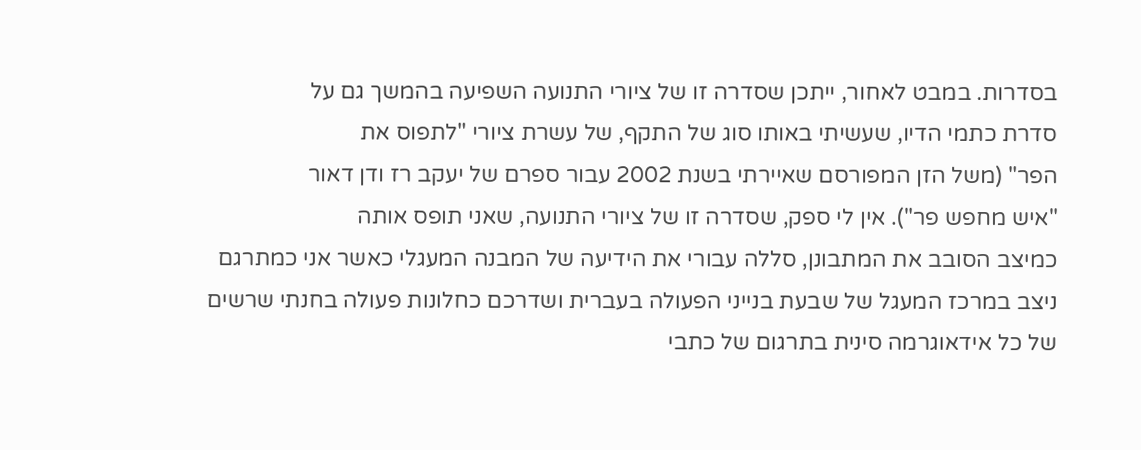בסדרות. במבט לאחור, ייתכן שסדרה זו של ציורי התנועה השפיעה בהמשך גם על
סדרת כתמי הדיו, שעשיתי באותו סוג של התקף, של עשרת ציורי "לתפוס את
הפר" (משל הזן המפורסם שאיירתי בשנת 2002 עבור ספרם של יעקב רז ודן דאור
"איש מחפש פר"). אין לי ספק, שסדרה זו של ציורי התנועה, שאני תופס אותה
כמיצב הסובב את המתבונן, סללה עבורי את הידיעה של המבנה המעגלי כאשר אני כמתרגם
ניצב במרכז המעגל של שבעת בנייני הפעולה בעברית ושדרכם כחלונות פעולה בחנתי שרשים
של כל אידאוגרמה סינית בתרגום של כתבי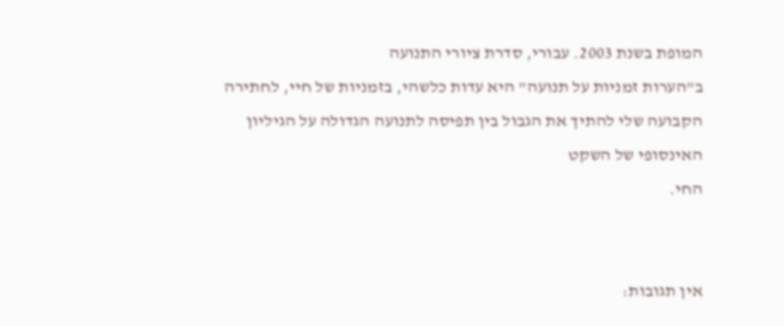המופת בשנת 2003. עבורי, סדרת ציורי התנועה
ב"הערות זמניות על תנועה" היא עדות כלשהי, בזמניות של חיי, לחתירה
הקבועה שלי להתיך את הגבול בין תפיסה לתנועה הגדולה על הגיליון האינסופי של השקט
החי.


אין תגובות: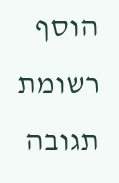הוסף רשומת תגובה